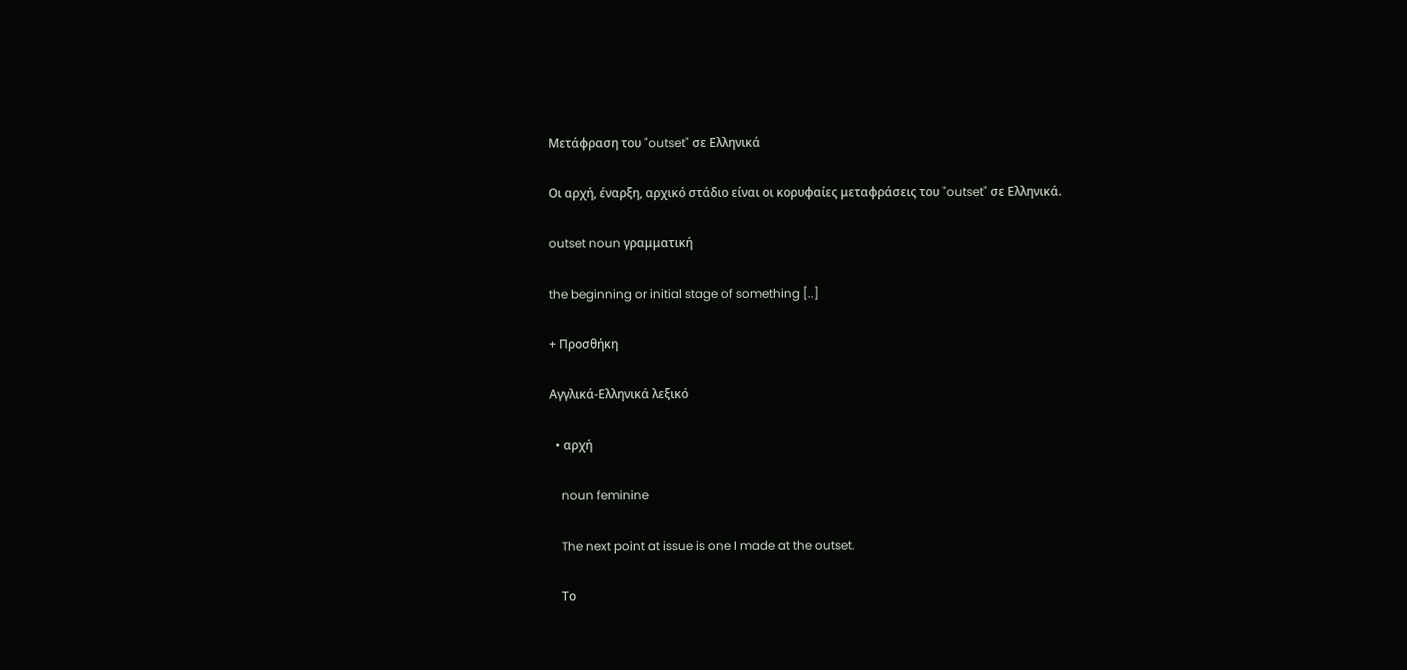Μετάφραση του "outset" σε Ελληνικά

Οι αρχή, έναρξη, αρχικό στάδιο είναι οι κορυφαίες μεταφράσεις του "outset" σε Ελληνικά.

outset noun γραμματική

the beginning or initial stage of something [..]

+ Προσθήκη

Αγγλικά-Ελληνικά λεξικό

  • αρχή

    noun feminine

    The next point at issue is one I made at the outset.

    Tο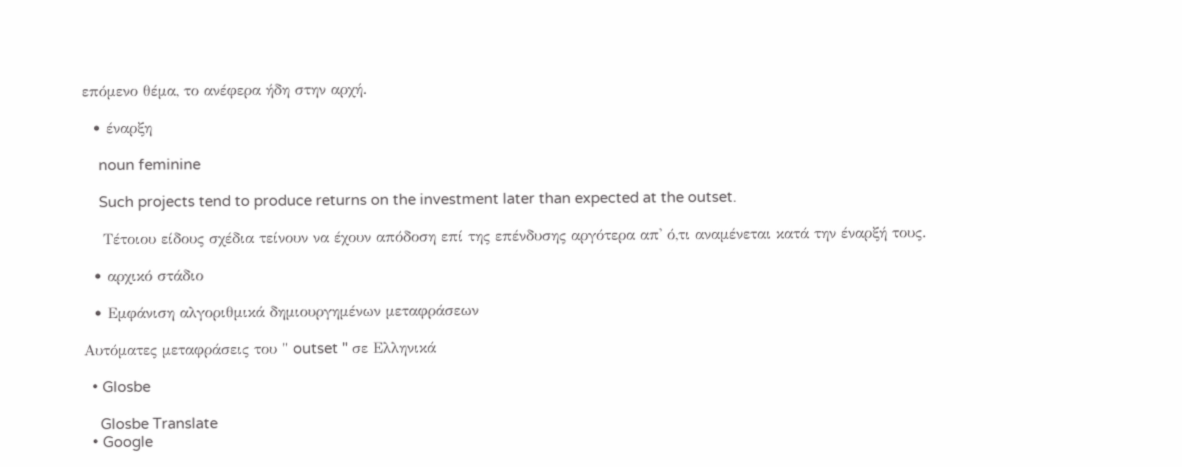επόμενο θέμα, το ανέφερα ήδη στην αρχή.

  • έναρξη

    noun feminine

    Such projects tend to produce returns on the investment later than expected at the outset.

    Τέτοιου είδους σχέδια τείνουν να έχουν απόδοση επί της επένδυσης αργότερα απ' ό,τι αναμένεται κατά την έναρξή τους.

  • αρχικό στάδιο

  • Εμφάνιση αλγοριθμικά δημιουργημένων μεταφράσεων

Αυτόματες μεταφράσεις του " outset " σε Ελληνικά

  • Glosbe

    Glosbe Translate
  • Google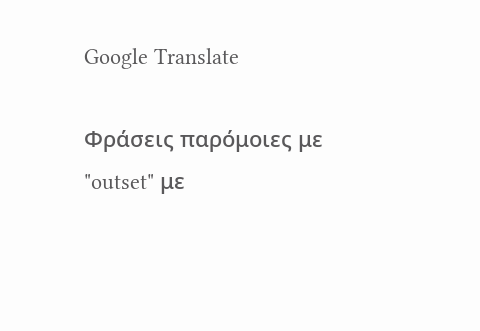Google Translate

Φράσεις παρόμοιες με "outset" με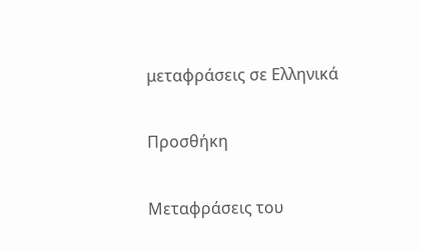μεταφράσεις σε Ελληνικά

Προσθήκη

Μεταφράσεις του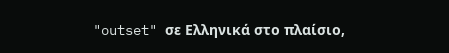"outset" σε Ελληνικά στο πλαίσιο,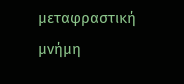μεταφραστική μνήμη